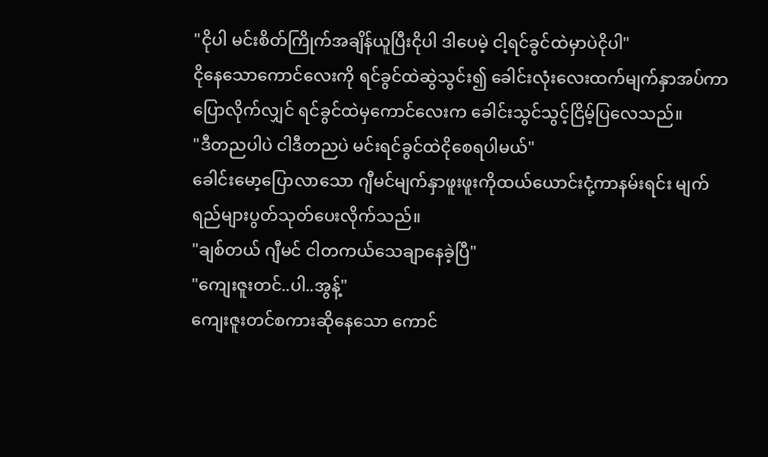"ငိုပါ မင်းစိတ်ကြိုက်အချိန်ယူပြီးငိုပါ ဒါပေမဲ့ ငါ့ရင်ခွင်ထဲမှာပဲငိုပါ"
ငိုနေသောကောင်လေးကို ရင်ခွင်ထဲဆွဲသွင်း၍ ခေါင်းလုံးလေးထက်မျက်နှာအပ်ကာပြောလိုက်လျှင် ရင်ခွင်ထဲမှကောင်လေးက ခေါင်းသွင်သွင့်ငြိမ့်ပြလေသည်။
"ဒီတညပါပဲ ငါဒီတညပဲ မင်းရင်ခွင်ထဲငိုစေရပါမယ်"
ခေါင်းမော့ပြောလာသော ဂျီမင်မျက်နှာဖူးဖူးကိုထယ်ယောင်းငုံ့ကာနမ်းရင်း မျက်ရည်များပွတ်သုတ်ပေးလိုက်သည်။
"ချစ်တယ် ဂျီမင် ငါတကယ်သေချာနေခဲ့ပြီ"
"ကျေးဇူးတင်..ပါ..အွန့်"
ကျေးဇူးတင်စကားဆိုနေသော ကောင်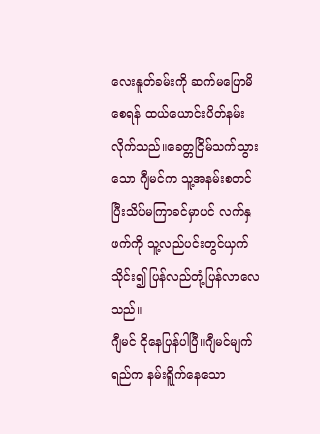လေးနူတ်ခမ်းကို ဆက်မပြောမိစေရန် ထယ်ယောင်းပိတ်နမ်းလိုက်သည်။ခေတ္တငြိမ်သက်သွားသော ဂျီမင်က သူ့အနမ်းစတင်ပြီးသိပ်မကြာခင်မှာပင် လက်နှဖက်ကို သူ့လည်ပင်းတွင်ယှက်သိုင်း၍ ပြန်လည်တုံ့ပြန်လာလေသည်။
ဂျီမင် ငိုနေပြန်ပါပြီ။ဂျီမင်မျက်ရည်က နမ်းရိူက်နေသော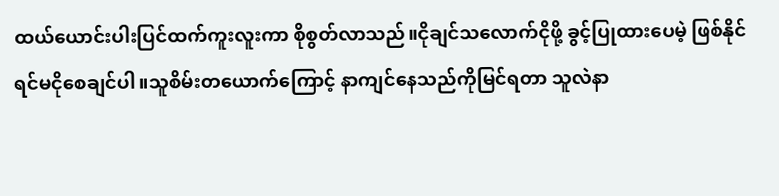ထယ်ယောင်းပါးပြင်ထက်ကူးလူးကာ စိုစွတ်လာသည်။ငိုချင်သလောက်ငိုဖို့ ခွင့်ပြုထားပေမဲ့ ဖြစ်နိုင်ရင်မငိုစေချင်ပါ။သူစိမ်းတယောက်ကြောင့် နာကျင်နေသည်ကိုမြင်ရတာ သူလဲနာ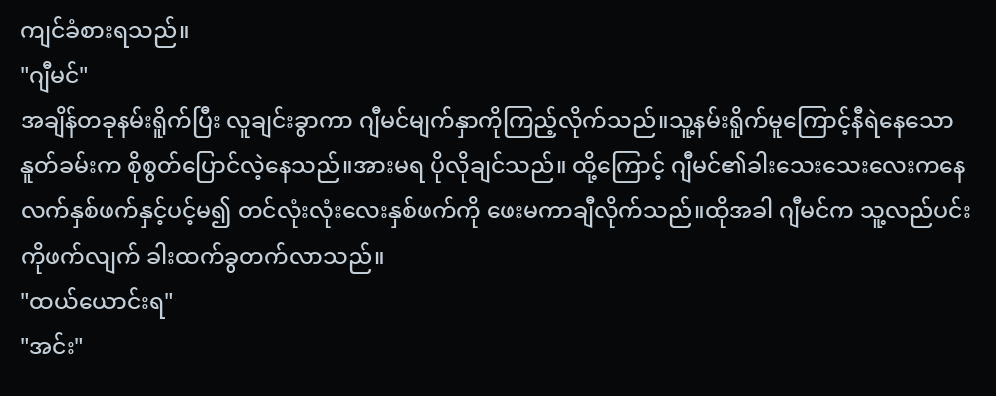ကျင်ခံစားရသည်။
"ဂျီမင်"
အချိန်တခုနမ်းရိူက်ပြီး လူချင်းခွာကာ ဂျီမင်မျက်နှာကိုကြည့်လိုက်သည်။သူ့နမ်းရိူက်မူကြောင့်နီရဲနေသော နူတ်ခမ်းက စိုစွတ်ပြောင်လဲ့နေသည်။အားမရ ပိုလိုချင်သည်။ ထို့ကြောင့် ဂျီမင်၏ခါးသေးသေးလေးကနေ လက်နှစ်ဖက်နှင့်ပင့်မ၍ တင်လုံးလုံးလေးနှစ်ဖက်ကို ဖေးမကာချီလိုက်သည်။ထိုအခါ ဂျီမင်က သူ့လည်ပင်းကိုဖက်လျက် ခါးထက်ခွတက်လာသည်။
"ထယ်ယောင်းရ"
"အင်း"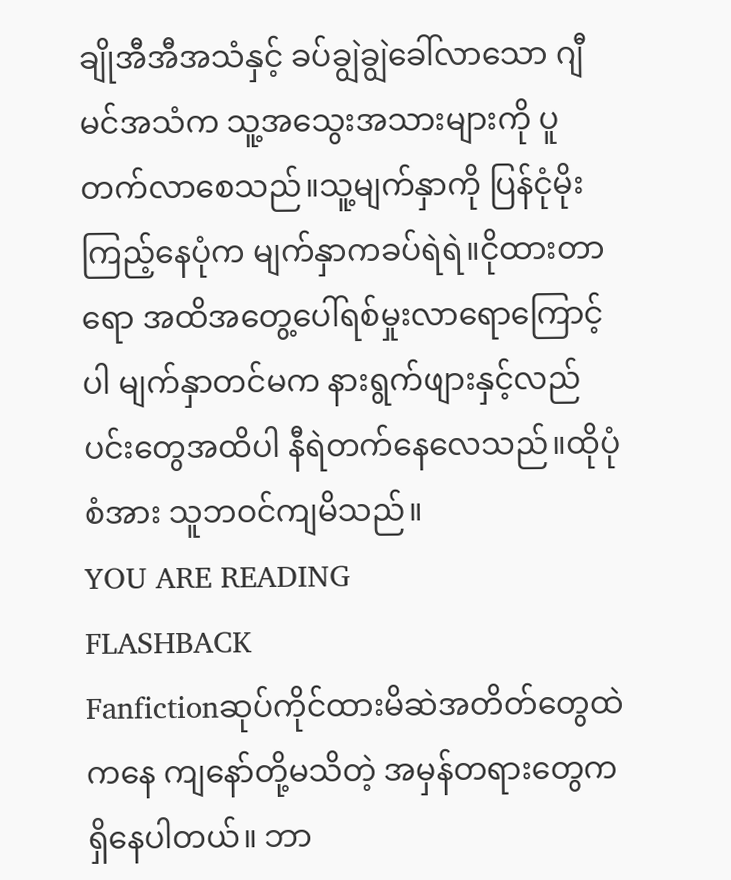ချိုအီအီအသံနှင့် ခပ်ချွဲချွဲခေါ်လာသော ဂျီမင်အသံက သူ့အသွေးအသားများကို ပူတက်လာစေသည်။သူ့မျက်နှာကို ပြန်ငုံမိုးကြည့်နေပုံက မျက်နှာကခပ်ရဲရဲ။ငိုထားတာရော အထိအတွေ့ပေါ်ရစ်မှုးလာရောကြောင့်ပါ မျက်နှာတင်မက နားရွက်ဖျားနှင့်လည်ပင်းတွေအထိပါ နီရဲတက်နေလေသည်။ထိုပုံစံအား သူဘဝင်ကျမိသည်။
YOU ARE READING
FLASHBACK
Fanfictionဆုပ်ကိုင်ထားမိဆဲအတိတ်တွေထဲကနေ ကျနော်တို့မသိတဲ့ အမှန်တရားတွေက ရှိနေပါတယ်။ ဘာ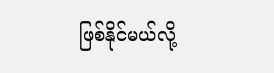ဖြစ်နိုင်မယ်လို့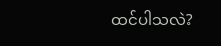ထင်ပါသလဲ?